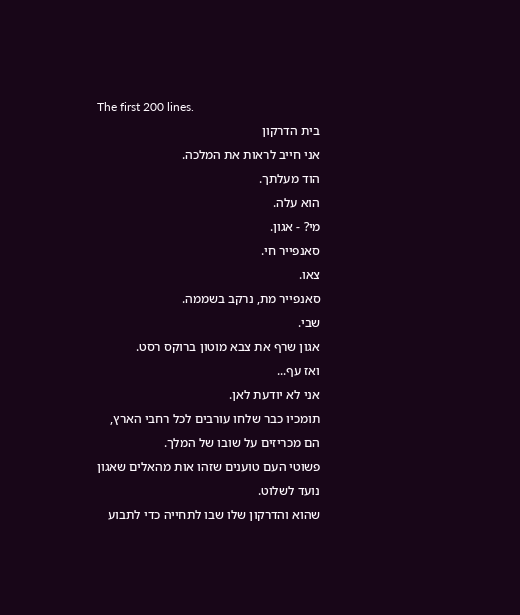The first 200 lines.
בית הדרקון
אני חייב לראות את המלכה.
הוד מעלתך.
הוא עלה.
מי? - אגון.
סאנפייר חי.
צאו.
סאנפייר מת, נרקב בשממה.
שבי.
אגון שרף את צבא מוטון ברוקס רסט.
ואז עף...
אני לא יודעת לאן.
תומכיו כבר שלחו עורבים לכל רחבי הארץ,
הם מכריזים על שובו של המלך.
פשוטי העם טוענים שזהו אות מהאלים שאגון נועד לשלוט.
שהוא והדרקון שלו שבו לתחייה כדי לתבוע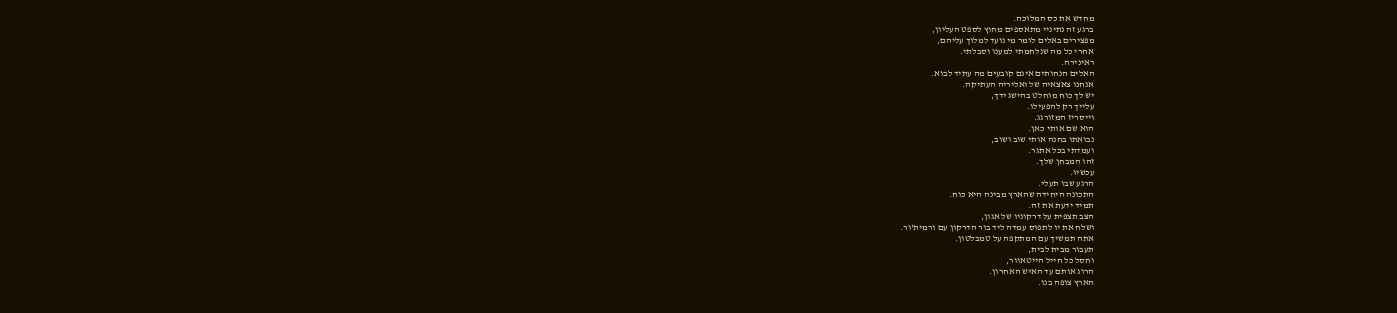מחדש את כס המלוכה.
ברגע זה נתיניי מתאספים מחוץ לספט העליון,
מפצירים באלים לומר מי נועד למלוך עליהם,
אחרי כל מה שנלחמתי למענו וסבלתי.
ראינירה.
האלים הנחותים אינם קובעים מה עתיד לבוא.
אנחנו צאצאיה של ואליריה העתיקה.
יש לך כוח מוחלט בהישג ידך,
עלייך רק להפעילו.
וייסריז המזורגג.
הוא שם אותי כאן.
נבואתו בחנה אותי שוב ושוב,
ועמדתי בכל אתגר.
זהו המבחן שלך.
עכשיו.
הרגע שבו תעלי.
התכונה היחידה שהארץ מבינה היא כוח.
תמיד ידעת את זה.
הצב תצפית על דרקוניו של אגון,
ושלח את יו לתפוס עמדה ליד בור הדרקון עם ורמית'ור.
אתה תמשיך עם המתקפה על טמבלטון.
תעבור מבית לבית,
וחסל כל חייל הייטאוור,
הרוג אותם עד האיש האחרון.
הארץ צופה בנו.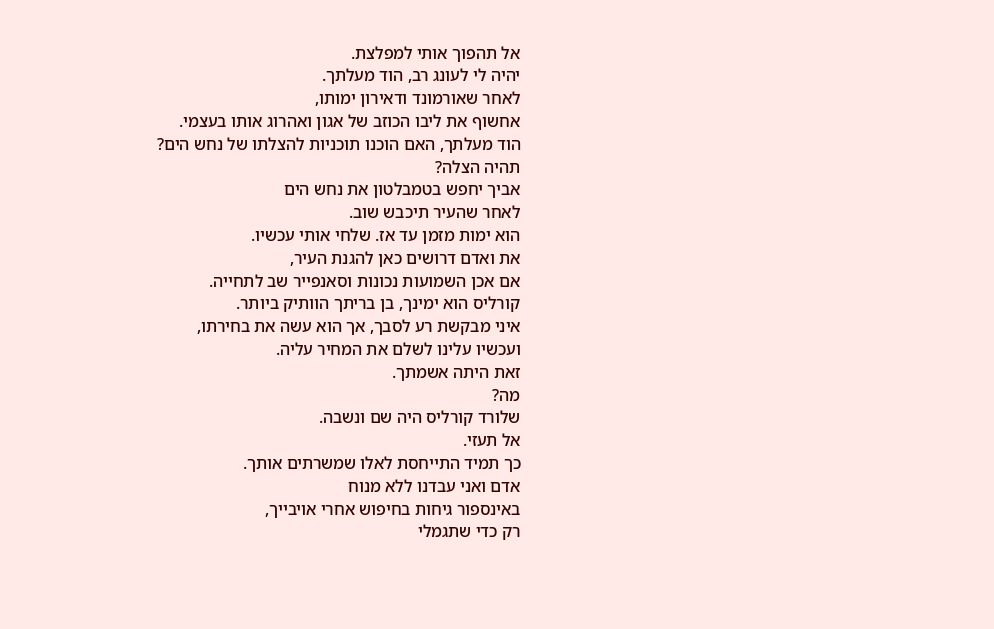אל תהפוך אותי למפלצת.
יהיה לי לעונג רב, הוד מעלתך.
לאחר שאורמונד ודאירון ימותו,
אחשוף את ליבו הכוזב של אגון ואהרוג אותו בעצמי.
הוד מעלתך, האם הוכנו תוכניות להצלתו של נחש הים?
תהיה הצלה?
אביך יחפש בטמבלטון את נחש הים
לאחר שהעיר תיכבש שוב.
הוא ימות מזמן עד אז. שלחי אותי עכשיו.
את ואדם דרושים כאן להגנת העיר,
אם אכן השמועות נכונות וסאנפייר שב לתחייה.
קורליס הוא ימינך, בן בריתך הוותיק ביותר.
איני מבקשת רע לסבך, אך הוא עשה את בחירתו,
ועכשיו עלינו לשלם את המחיר עליה.
זאת היתה אשמתך.
מה?
שלורד קורליס היה שם ונשבה.
אל תעזי.
כך תמיד התייחסת לאלו שמשרתים אותך.
אדם ואני עבדנו ללא מנוח
באינספור גיחות בחיפוש אחרי אויבייך,
רק כדי שתגמלי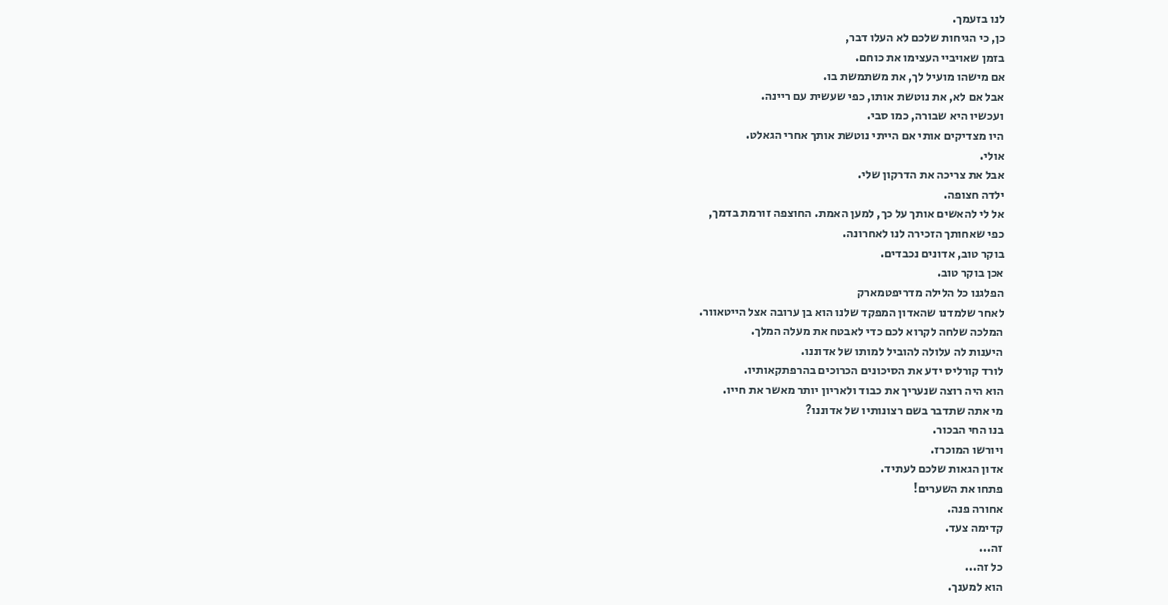לנו בזעמך.
כן, כי הגיחות שלכם לא העלו דבר,
בזמן שאויביי העצימו את כוחם.
אם מישהו מועיל לך, את משתמשת בו.
אבל אם לא, את נוטשת אותו, כפי שעשית עם ריינה.
ועכשיו היא שבורה, כמו סבי.
היו מצדיקים אותי אם הייתי נוטשת אותך אחרי הגאלט.
אולי.
אבל את צריכה את הדרקון שלי.
ילדה חצופה.
אל לי להאשים אותך על כך, למען האמת. החוצפה זורמת בדמך,
כפי שאחותך הזכירה לנו לאחרונה.
בוקר טוב, אדונים נכבדים.
אכן בוקר טוב.
הפלגנו כל הלילה מדריפטמארק
לאחר שלמדנו שהאדון המפקד שלנו הוא בן ערובה אצל הייטאוור.
המלכה שלחה לקרוא לכם כדי לאבטח את מעלה המלך.
היענות לה עלולה להוביל למותו של אדוננו.
לורד קורליס ידע את הסיכונים הכרוכים בהרפתקאותיו.
הוא היה רוצה שנעריך את כבוד ולאריון יותר מאשר את חייו.
מי אתה שתדבר בשם רצונותיו של אדוננו?
בנו החי הבכור.
ויורשו המוכרז.
אדון הגאות שלכם לעתיד.
פתחו את השערים!
אחורה פנה.
קדימה צעד.
זה...
כל זה...
הוא למענך.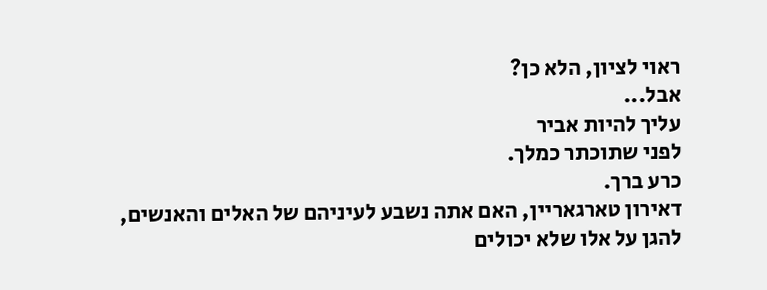ראוי לציון, הלא כן?
אבל...
עליך להיות אביר
לפני שתוכתר כמלך.
כרע ברך.
דאירון טארגאריין, האם אתה נשבע לעיניהם של האלים והאנשים,
להגן על אלו שלא יכולים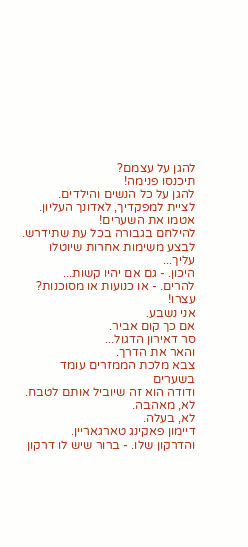להגן על עצמם?
תיכנסו פנימה!
להגן על כל הנשים והילדים.
לציית למפקדיך, לאדונך העליון.
אטמו את השערים!
להילחם בגבורה בכל עת שתידרש.
לבצע משימות אחרות שיוטלו עליך...
היכון. - גם אם יהיו קשות...
להרים. - או כנועות או מסוכנות?
עצרו!
אני נשבע.
אם כך קום אביר.
סר דאירון הדגול...
והאר את הדרך.
צבא מלכת הממזרים עומד בשערים
ודודה הוא זה שיוביל אותם לטבח.
לא, מאהבה.
לא, בעלה.
דיימון פאקינג טארגאריין.
והדרקון שלו. - ברור שיש לו דרקון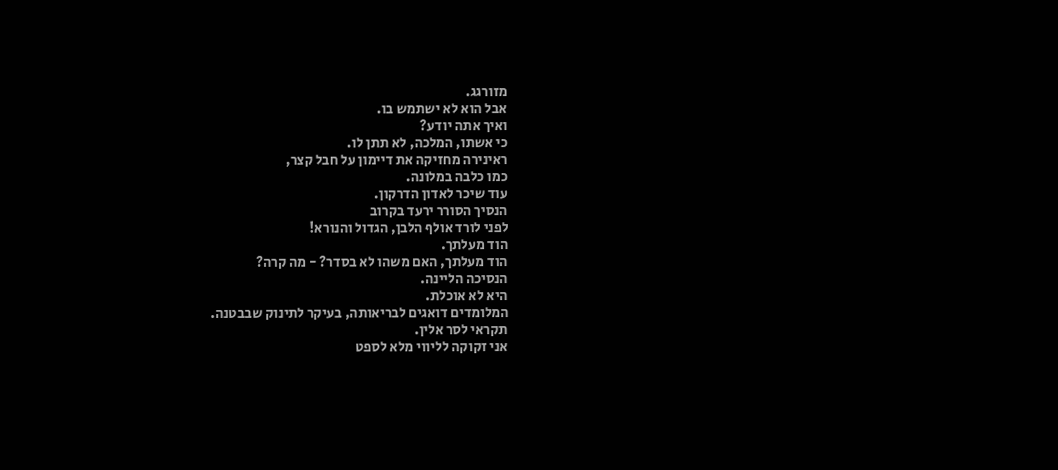מזורגג.
אבל הוא לא ישתמש בו.
ואיך אתה יודע?
כי אשתו, המלכה, לא תתן לו.
ראינירה מחזיקה את דיימון על חבל קצר,
כמו כלבה במלונה.
עוד שיכר לאדון הדרקון.
הנסיך הסורר ירעד בקרוב
לפני לורד אולף הלבן, הגדול והנורא!
הוד מעלתך.
הוד מעלתך, האם משהו לא בסדר? - מה קרה?
הנסיכה הליינה.
היא לא אוכלת.
המלומדים דואגים לבריאותה, בעיקר לתינוק שבבטנה.
תקראי לסר אלין.
אני זקוקה לליווי מלא לספט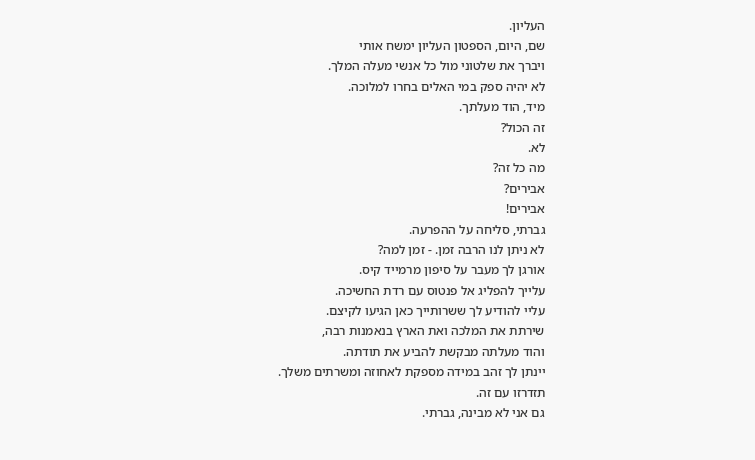העליון.
שם, היום, הספטון העליון ימשח אותי
ויברך את שלטוני מול כל אנשי מעלה המלך.
לא יהיה ספק במי האלים בחרו למלוכה.
מיד, הוד מעלתך.
זה הכול?
לא.
מה כל זה?
אבירים?
אבירים!
גברתי, סליחה על ההפרעה.
לא ניתן לנו הרבה זמן. - זמן למה?
אורגן לך מעבר על סיפון מרמייד קיס.
עלייך להפליג אל פנטוס עם רדת החשיכה.
עליי להודיע לך ששרותייך כאן הגיעו לקיצם.
שירתת את המלכה ואת הארץ בנאמנות רבה,
והוד מעלתה מבקשת להביע את תודתה.
יינתן לך זהב במידה מספקת לאחוזה ומשרתים משלך.
תזדרזו עם זה.
גם אני לא מבינה, גברתי.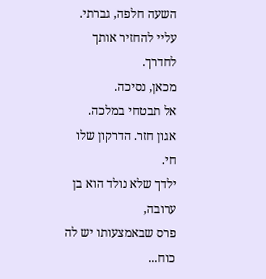השעה חלפה, גברתי.
עליי להחזיר אותך לחדרך.
מכאן, נסיכה.
אל תבטחי במלכה.
אגון חזר. הדרקון שלו חי.
ילדך שלא נולד הוא בן ערובה,
פרס שבאמצעותו יש לה כוח...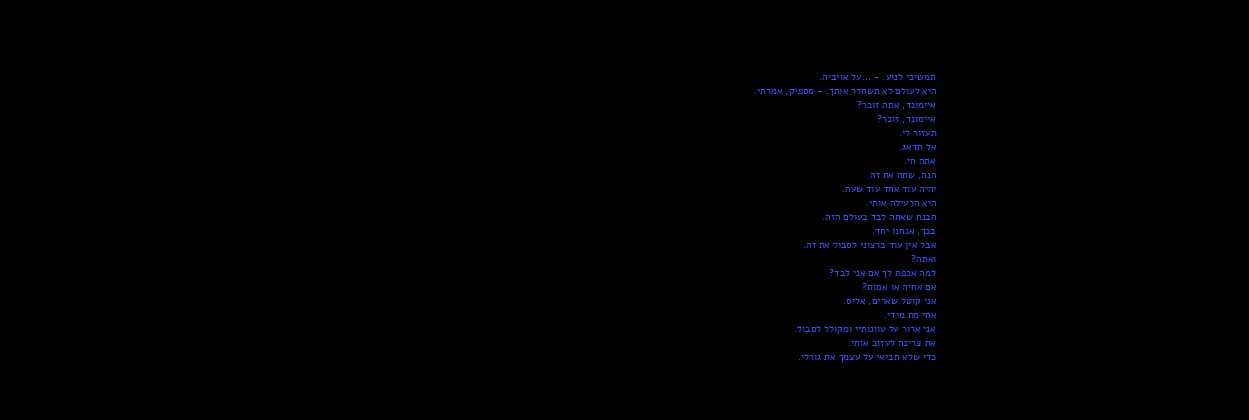תמשיכי לנוע. - ...על אויביה.
היא לעולם לא תשחרר אותך. - מספיק, אמרתי.
איימונד, אתה זוכר?
איימונד, זוכר?
תעזור לי.
אל תדאג.
אתה חי.
הנה, שתה את זה.
יהיה עוד אחד עוד שעה.
היא הרעילה אותי.
הבנת שאתה לבד בעולם הזה.
בכך, אנחנו יחד.
אבל אין עוד ברצוני לסבול את זה.
ואתה?
למה אכפת לך אם אני לבד?
אם אחיה או אמות?
אני קוטל שארים, אליס.
אחי מת מידי.
אני ארור על עוונותיי ומקולל לסבול.
את צריכה לעזוב אותי.
כדי שלא תביאי על עצמך את גורלי.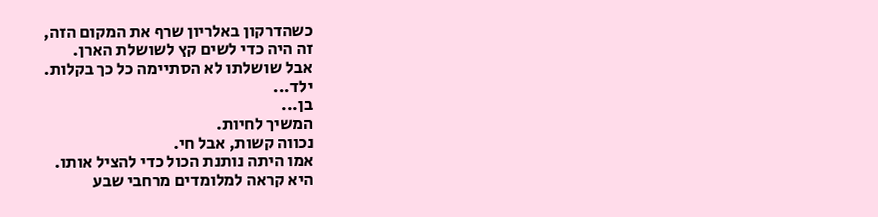כשהדרקון באלריון שרף את המקום הזה,
זה היה כדי לשים קץ לשושלת הארן.
אבל שושלתו לא הסתיימה כל כך בקלות.
ילד...
בן...
המשיך לחיות.
נכווה קשות, אבל חי.
אמו היתה נותנת הכול כדי להציל אותו.
היא קראה למלומדים מרחבי שבע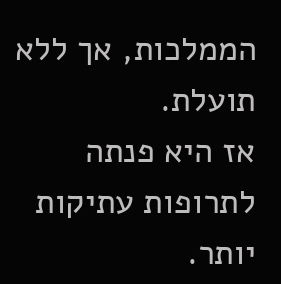הממלכות, אך ללא תועלת.
אז היא פנתה לתרופות עתיקות יותר.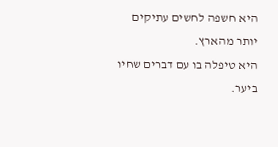היא חשפה לחשים עתיקים יותר מהארץ.
היא טיפלה בו עם דברים שחיו ביער.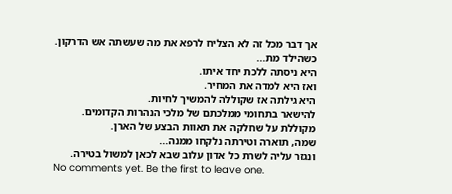אך דבר מכל זה לא הצליח לרפא את מה שעשתה אש הדרקון.
כשהילד מת...
היא ניסתה ללכת יחד איתו.
ואז היא למדה את המחיר.
היא גילתה אז שקוללה להמשיך לחיות.
להישאר בתחומי ממלכתם של מלכי הנהרות הקדומים.
מקוללת על שחלקה את תאוות הבצע של הארן.
שמה, תוארה וטירתה נלקחו ממנה...
ונגזר עליה לשרת כל אדון עלוב שבא לכאן למשול בטירה.
No comments yet. Be the first to leave one.